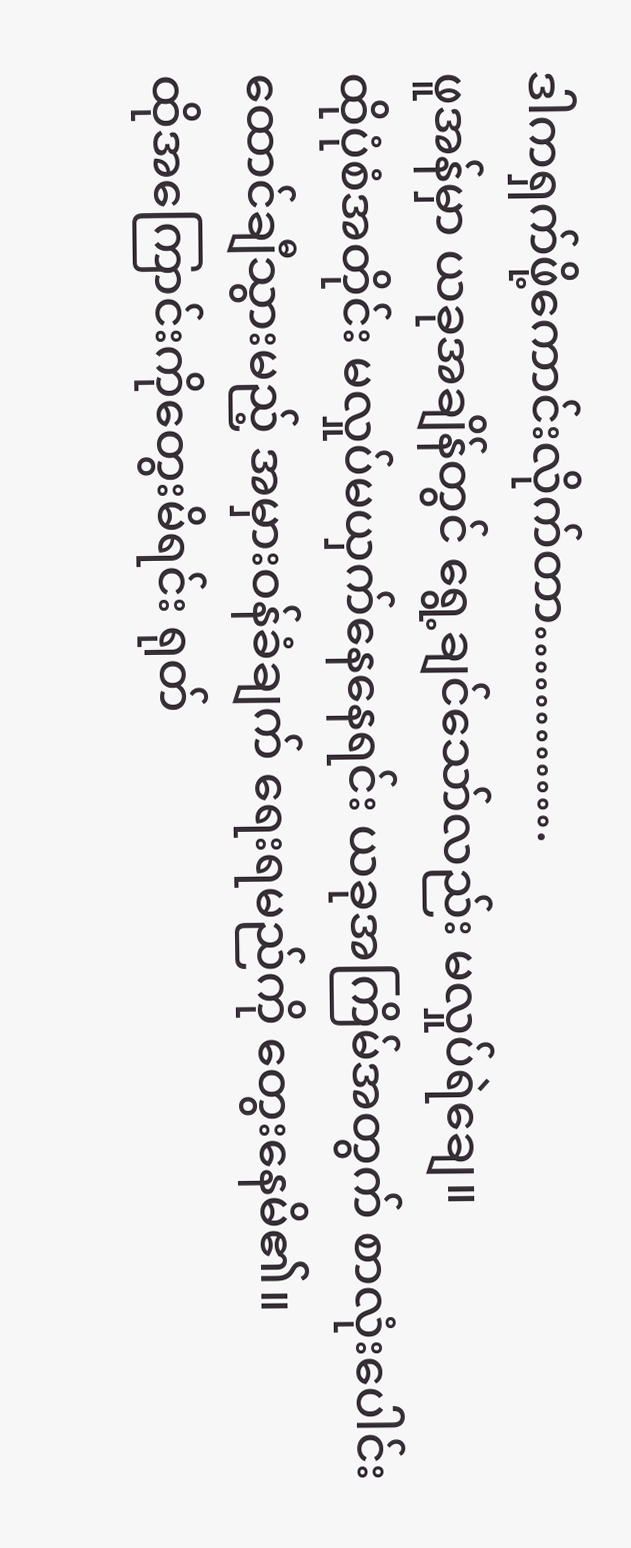ဒါကရှက်ဖို့ကောင်းလိုက်တာ………….
ဖူအန်မှာ ယခုအချိန်တွင် ရွေ့ချင်သော်လည်း မလှုပ်ရဲချေ။
ထိုပုံစံအတိုင်း မလှုပ်မယှက်နေနေရင်း ယခုအကြိမ်အတွက် စာလုံးပေါင်းထောင်ချီသွားမည့် အမှားဝန်ခံချက် ရေးရမည်ကို တွေးနေမိ၏။
ထိုအကြောင်းကိုတွေးမိရင်း ရုတ်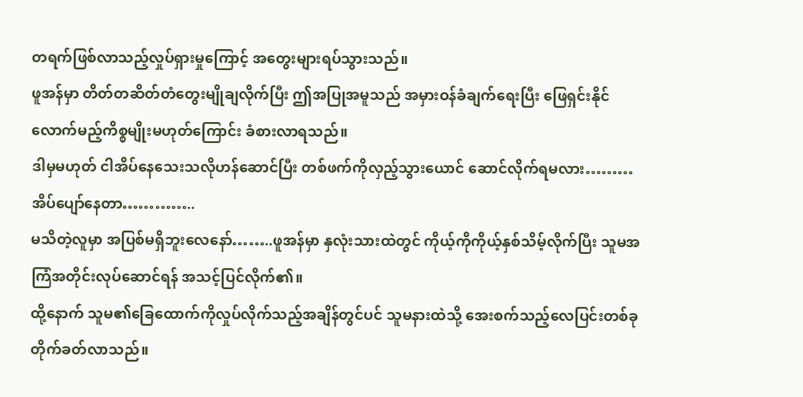တရက်ဖြစ်လာသည့်လှုပ်ရှားမှုကြောင့် အတွေးများရပ်သွားသည်။
ဖူအန်မှာ တိတ်တဆိတ်တံတွေးမျိုချလိုက်ပြီး ဤအပြုအမူသည် အမှားဝန်ခံချက်ရေးပြီး ဖြေရှင်းနိုင်လောက်မည့်ကိစ္စမျိုးမဟုတ်ကြောင်း ခံစားလာရသည်။
ဒါမှမဟုတ် ငါအိပ်နေသေးသလိုဟန်ဆောင်ပြီး တစ်ဖက်ကိုလှည့်သွားယောင် ဆောင်လိုက်ရမလား………
အိပ်ပျော်နေတာ…………..
မသိတဲ့လူမှာ အပြစ်မရှိဘူးလေနော်……..ဖူအန်မှာ နှလုံးသားထဲတွင် ကိုယ့်ကိုကိုယ့်နှစ်သိမ့်လိုက်ပြီး သူမအကြံအတိုင်းလုပ်ဆောင်ရန် အသင့်ပြင်လိုက်၏။
ထို့နောက် သူမ၏ခြေထောက်ကိုလှုပ်လိုက်သည့်အချိန်တွင်ပင် သူမနားထဲသို့ အေးစက်သည့်လေပြင်းတစ်ခုတိုက်ခတ်လာသည်။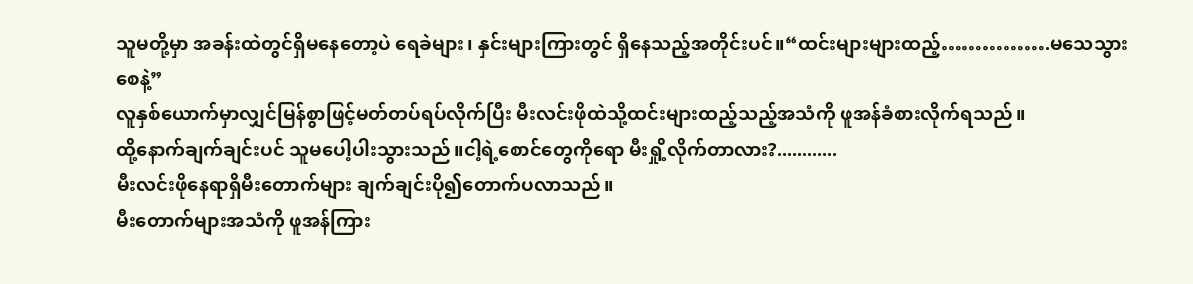သူမတို့မှာ အခန်းထဲတွင်ရှိမနေတော့ပဲ ရေခဲများ၊ နှင်းများကြားတွင် ရှိနေသည့်အတိုင်းပင်။“ထင်းများများထည့်…………….မသေသွားစေနဲ့”
လူနှစ်ယောက်မှာလျှင်မြန်စွာဖြင့်မတ်တပ်ရပ်လိုက်ပြီး မီးလင်းဖိုထဲသို့ထင်းများထည့်သည့်အသံကို ဖူအန်ခံစားလိုက်ရသည်။
ထို့နောက်ချက်ချင်းပင် သူမပေါ့ပါးသွားသည်။ငါ့ရဲ့စောင်တွေကိုရော မီးရှို့လိုက်တာလား?............
မီးလင်းဖိုနေရာရှိမီးတောက်များ ချက်ချင်းပို၍တောက်ပလာသည်။
မီးတောက်များအသံကို ဖူအန်ကြား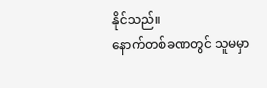နိုင်သည်။
နောက်တစ်ခဏတွင် သူမမှာ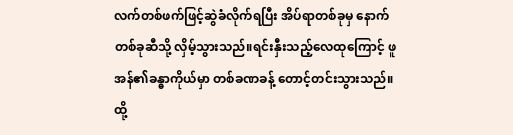လက်တစ်ဖက်ဖြင့်ဆွဲခံလိုက်ရပြီး အိပ်ရာတစ်ခုမှ နောက်တစ်ခုဆီသို့ လှိမ့်သွားသည်။ရင်းနှီးသည့်လေထုကြောင့် ဖူအန်၏ခန္ဓာကိုယ်မှာ တစ်ခဏခန့် တောင့်တင်းသွားသည်။ ထို့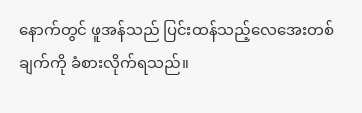နောက်တွင် ဖူအန်သည် ပြင်းထန်သည့်လေအေးတစ်ချက်ကို ခံစားလိုက်ရသည်။